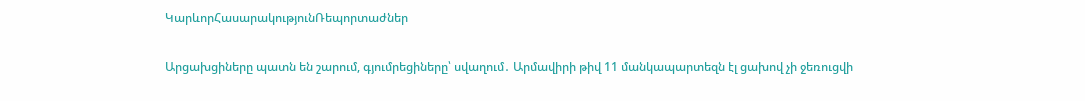ԿարևորՀասարակությունՌեպորտաժներ

Արցախցիները պատն են շարում, գյումրեցիները՝ սվաղում․ Արմավիրի թիվ 11 մանկապարտեզն էլ ցախով չի ջեռուցվի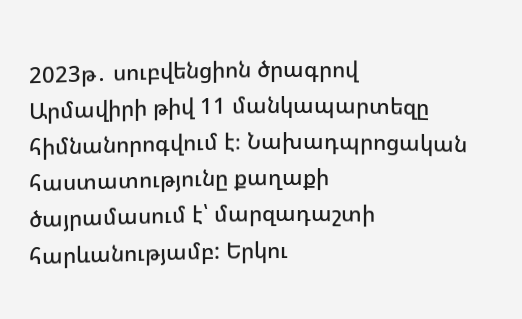2023թ․ սուբվենցիոն ծրագրով Արմավիրի թիվ 11 մանկապարտեզը հիմնանորոգվում է։ Նախադպրոցական հաստատությունը քաղաքի ծայրամասում է՝ մարզադաշտի հարևանությամբ: Երկու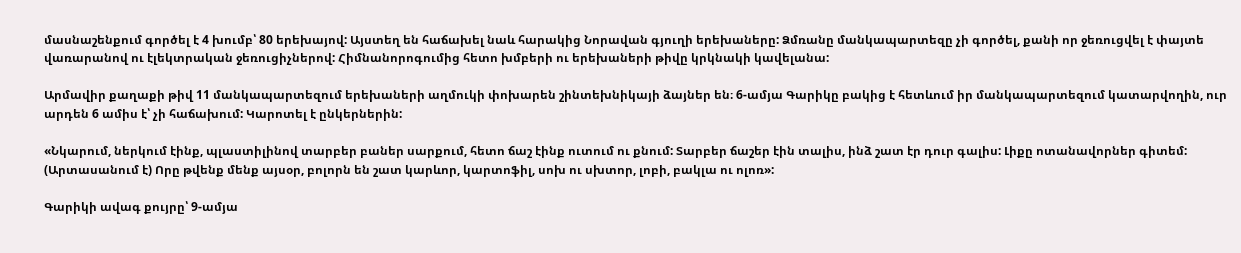մասնաշենքում գործել է 4 խումբ՝ 80 երեխայով: Այստեղ են հաճախել նաև հարակից Նորավան գյուղի երեխաները: Ձմռանը մանկապարտեզը չի գործել, քանի որ ջեռուցվել է փայտե վառարանով ու էլեկտրական ջեռուցիչներով: Հիմնանորոգումից հետո խմբերի ու երեխաների թիվը կրկնակի կավելանա:

Արմավիր քաղաքի թիվ 11 մանկապարտեզում երեխաների աղմուկի փոխարեն շինտեխնիկայի ձայներ են։ 6-ամյա Գարիկը բակից է հետևում իր մանկապարտեզում կատարվողին, ուր արդեն 6 ամիս է՝ չի հաճախում: Կարոտել է ընկերներին:

«Նկարում, ներկում էինք, պլաստիլինով տարբեր բաներ սարքում, հետո ճաշ էինք ուտում ու քնում: Տարբեր ճաշեր էին տալիս, ինձ շատ էր դուր գալիս: Լիքը ոտանավորներ գիտեմ: (Արտասանում է) Որը թվենք մենք այսօր, բոլորն են շատ կարևոր, կարտոֆիլ, սոխ ու սխտոր, լոբի, բակլա ու ոլոռ»:

Գարիկի ավագ քույրը՝ 9-ամյա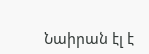Նաիրան էլ է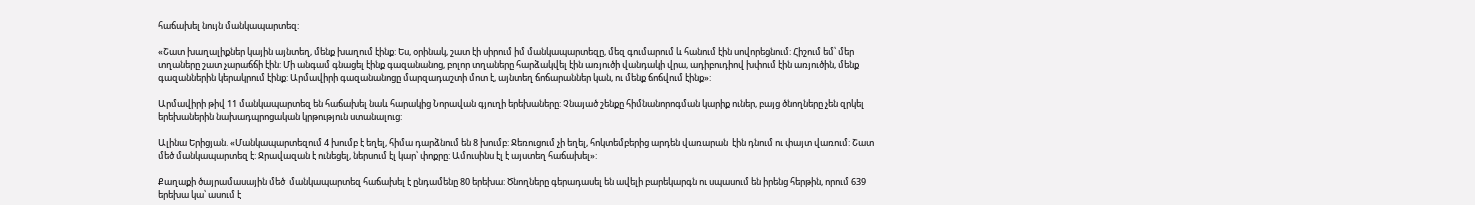հաճախել նույն մանկապարտեզ:

«Շատ խաղալիքներ կային այնտեղ, մենք խաղում էինք: Ես, օրինակ, շատ էի սիրում իմ մանկապարտեզը, մեզ գումարում և հանում էին սովորեցնում: Հիշում եմ՝ մեր տղաները շատ չարաճճի էին: Մի անգամ գնացել էինք գազանանոց, բոլոր տղաները հարձակվել էին առյուծի վանդակի վրա, ադիբուդիով խփում էին առյուծին, մենք գազաններին կերակրում էինք: Արմավիրի գազանանոցը մարզադաշտի մոտ է, այնտեղ ճոճարաններ կան, ու մենք ճոճվում էինք»:

Արմավիրի թիվ 11 մանկապարտեզ են հաճախել նաև հարակից Նորավան գյուղի երեխաները: Չնայած շենքը հիմնանորոգման կարիք ուներ, բայց ծնողները չեն զրկել երեխաներին նախադպրոցական կրթություն ստանալուց:

Ալինա Երիցյան. «Մանկապարտեզում 4 խումբ է եղել, հիմա դարձնում են 8 խումբ: Ջեռուցում չի եղել, հոկտեմբերից արդեն վառարան  էին դնում ու փայտ վառում: Շատ մեծ մանկապարտեզ է: Ջրավազան է ունեցել, ներսում էլ կար՝ փոքրը: Ամուսինս էլ է այստեղ հաճախել»:

Քաղաքի ծայրամասային մեծ  մանկապարտեզ հաճախել է ընդամենը 80 երեխա: Ծնողները գերադասել են ավելի բարեկարգն ու սպասում են իրենց հերթին, որում 639 երեխա կա՝ ասում է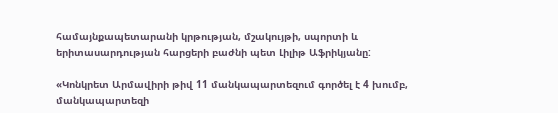համայնքապետարանի կրթության, մշակույթի, սպորտի և երիտասարդության հարցերի բաժնի պետ Լիլիթ Աֆրիկյանը:

«Կոնկրետ Արմավիրի թիվ 11 մանկապարտեզում գործել է 4 խումբ, մանկապարտեզի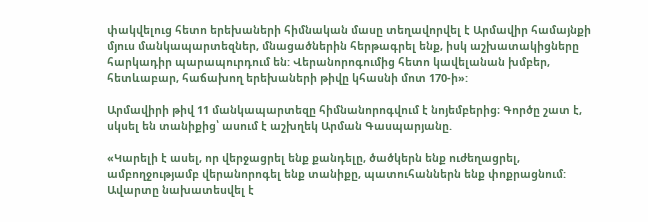փակվելուց հետո երեխաների հիմնական մասը տեղավորվել է Արմավիր համայնքի մյուս մանկապարտեզներ, մնացածներին հերթագրել ենք, իսկ աշխատակիցները հարկադիր պարապուրդում են: Վերանորոգումից հետո կավելանան խմբեր, հետևաբար, հաճախող երեխաների թիվը կհասնի մոտ 170-ի»:

Արմավիրի թիվ 11 մանկապարտեզը հիմնանորոգվում է նոյեմբերից։ Գործը շատ է, սկսել են տանիքից՝ ասում է աշխղեկ Արման Գասպարյանը.

«Կարելի է ասել, որ վերջացրել ենք քանդելը, ծածկերն ենք ուժեղացրել, ամբողջությամբ վերանորոգել ենք տանիքը, պատուհաններն ենք փոքրացնում: Ավարտը նախատեսվել է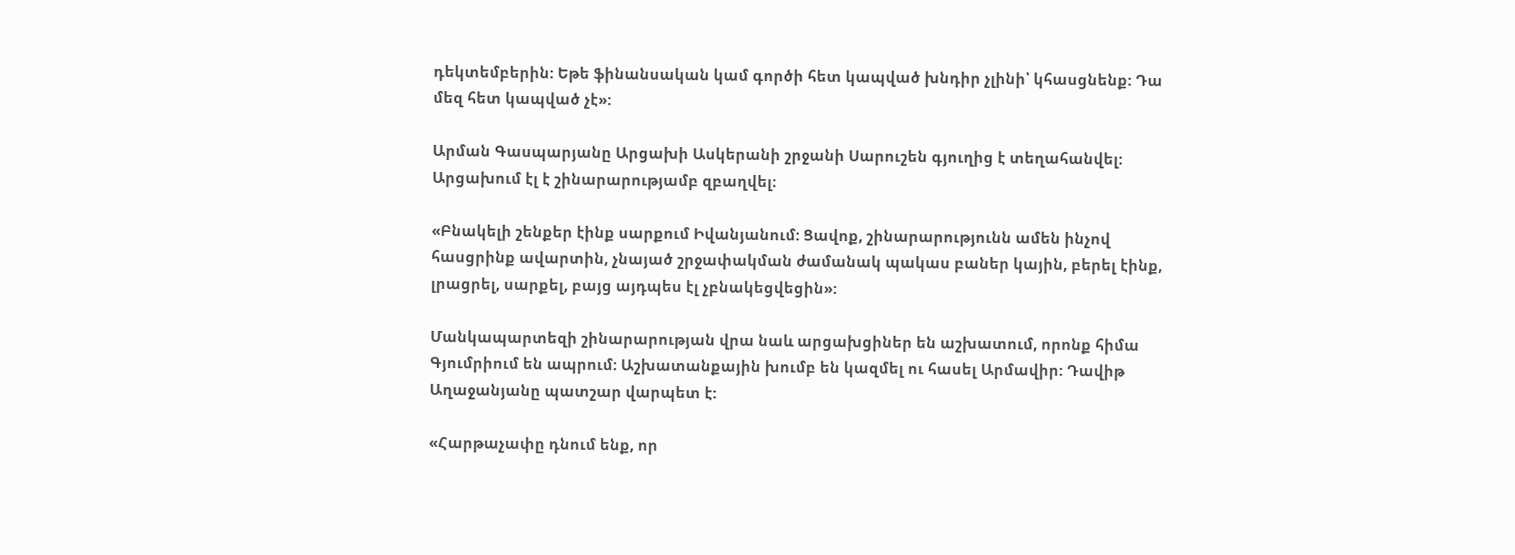դեկտեմբերին: Եթե ֆինանսական կամ գործի հետ կապված խնդիր չլինի՝ կհասցնենք: Դա մեզ հետ կապված չէ»:

Արման Գասպարյանը Արցախի Ասկերանի շրջանի Սարուշեն գյուղից է տեղահանվել: Արցախում էլ է շինարարությամբ զբաղվել։

«Բնակելի շենքեր էինք սարքում Իվանյանում: Ցավոք, շինարարությունն ամեն ինչով հասցրինք ավարտին, չնայած շրջափակման ժամանակ պակաս բաներ կային, բերել էինք, լրացրել, սարքել, բայց այդպես էլ չբնակեցվեցին»:

Մանկապարտեզի շինարարության վրա նաև արցախցիներ են աշխատում, որոնք հիմա Գյումրիում են ապրում: Աշխատանքային խումբ են կազմել ու հասել Արմավիր: Դավիթ Աղաջանյանը պատշար վարպետ է:

«Հարթաչափը դնում ենք, որ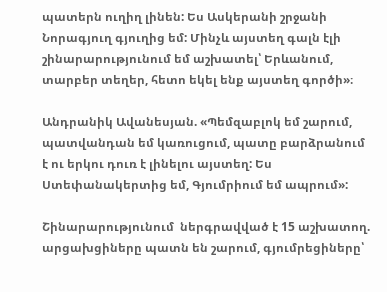պատերն ուղիղ լինեն: Ես Ասկերանի շրջանի Նորագյուղ գյուղից եմ: Մինչև այստեղ գալն էլի շինարարությունում եմ աշխատել՝ Երևանում, տարբեր տեղեր, հետո եկել ենք այստեղ գործի»։

Անդրանիկ Ավանեսյան. «Պեմզաբլոկ եմ շարում, պատվանդան եմ կառուցում, պատը բարձրանում է ու երկու դուռ է լինելու այստեղ: Ես Ստեփանակերտից եմ, Գյումրիում եմ ապրում»:

Շինարարությունում  ներգրավված է 15 աշխատող. արցախցիները պատն են շարում, գյումրեցիները՝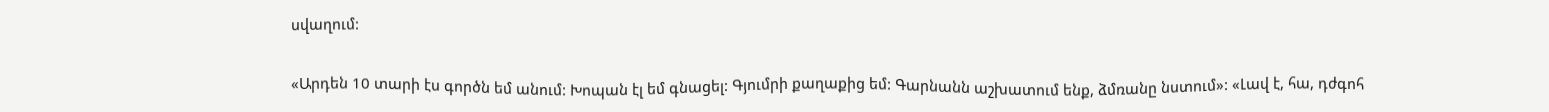սվաղում:

«Արդեն 10 տարի էս գործն եմ անում: Խոպան էլ եմ գնացել: Գյումրի քաղաքից եմ: Գարնանն աշխատում ենք, ձմռանը նստում»: «Լավ է, հա, դժգոհ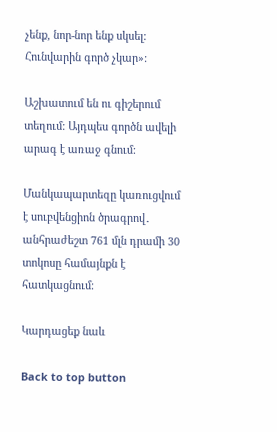չենք, նոր-նոր ենք սկսել: Հունվարին գործ չկար»:

Աշխատում են ու գիշերում տեղում: Այդպես գործն ավելի արագ է առաջ գնում:

Մանկապարտեզը կառուցվում է սուբվենցիոն ծրագրով․ անհրաժեշտ 761 մլն դրամի 30 տոկոսը համայնքն է հատկացնում։

Կարդացեք նաև

Back to top button